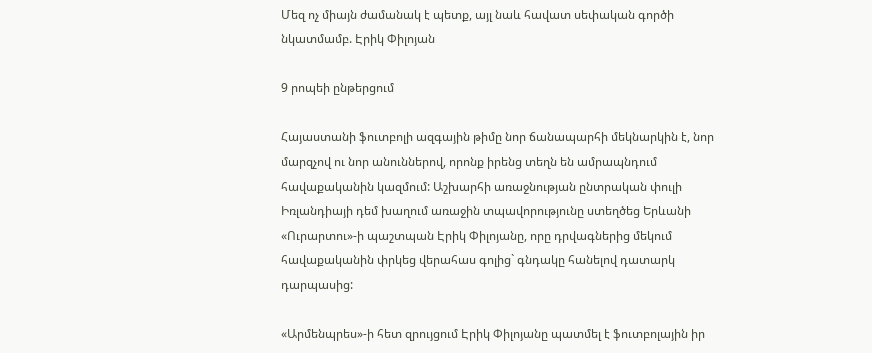Մեզ ոչ միայն ժամանակ է պետք, այլ նաև հավատ սեփական գործի նկատմամբ. Էրիկ Փիլոյան

9 րոպեի ընթերցում

Հայաստանի ֆուտբոլի ազգային թիմը նոր ճանապարհի մեկնարկին է, նոր մարզչով ու նոր անուններով, որոնք իրենց տեղն են ամրապնդում հավաքականին կազմում: Աշխարհի առաջնության ընտրական փուլի Իռլանդիայի դեմ խաղում առաջին տպավորությունը ստեղծեց Երևանի «Ուրարտու»-ի պաշտպան Էրիկ Փիլոյանը, որը դրվագներից մեկում հավաքականին փրկեց վերահաս գոլից` գնդակը հանելով դատարկ դարպասից:

«Արմենպրես»-ի հետ զրույցում Էրիկ Փիլոյանը պատմել է ֆուտբոլային իր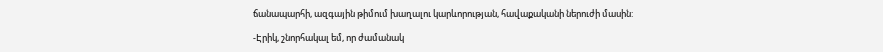ճանապարհի, ազգային թիմում խաղալու կարևորության, հավաքականի ներուժի մասին:

-Էրիկ, շնորհակալ եմ, որ ժամանակ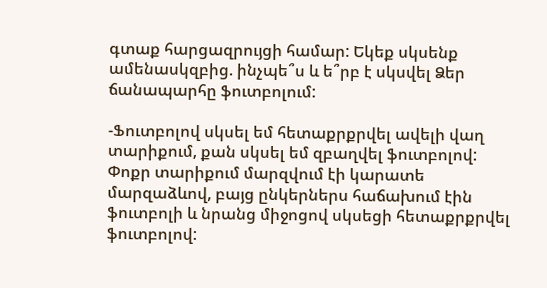գտաք հարցազրույցի համար: Եկեք սկսենք ամենասկզբից. ինչպե՞ս և ե՞րբ է սկսվել Ձեր ճանապարհը ֆուտբոլում:

-Ֆուտբոլով սկսել եմ հետաքրքրվել ավելի վաղ տարիքում, քան սկսել եմ զբաղվել ֆուտբոլով: Փոքր տարիքում մարզվում էի կարատե մարզաձևով, բայց ընկերներս հաճախում էին ֆուտբոլի և նրանց միջոցով սկսեցի հետաքրքրվել ֆուտբոլով: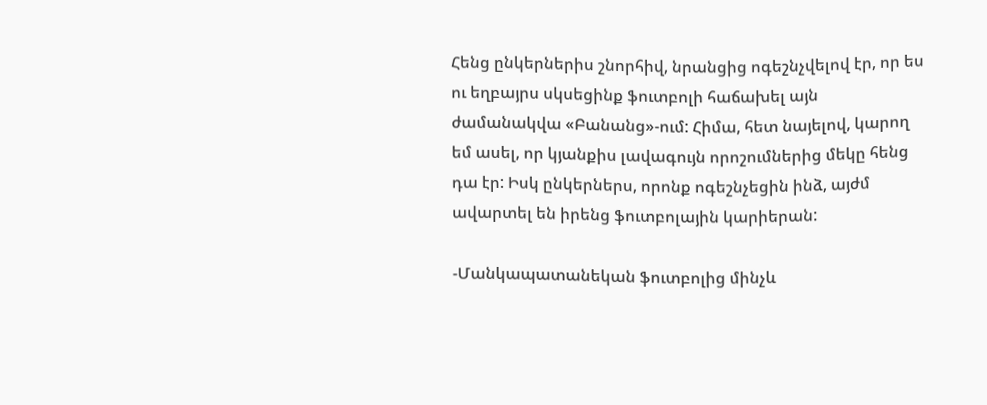Հենց ընկերներիս շնորհիվ, նրանցից ոգեշնչվելով էր, որ ես ու եղբայրս սկսեցինք ֆուտբոլի հաճախել այն ժամանակվա «Բանանց»-ում: Հիմա, հետ նայելով, կարող եմ ասել, որ կյանքիս լավագույն որոշումներից մեկը հենց դա էր: Իսկ ընկերներս, որոնք ոգեշնչեցին ինձ, այժմ ավարտել են իրենց ֆուտբոլային կարիերան:

-Մանկապատանեկան ֆուտբոլից մինչև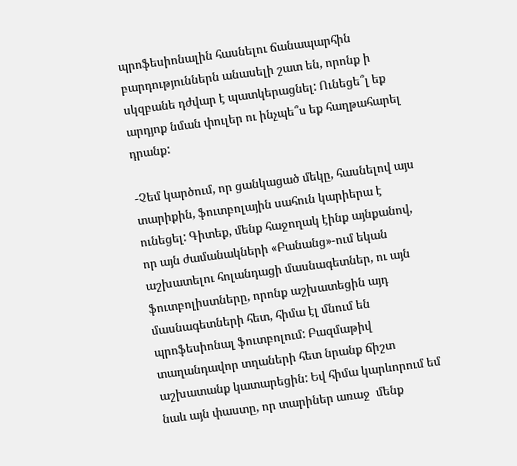պրոֆեսիոնալին հասնելու ճանապարհին բարդություններն անասելի շատ են, որոնք ի սկզբանե դժվար է պատկերացնել: Ունեցե՞լ եք արդյոք նման փուլեր ու ինչպե՞ս եք հաղթահարել դրանք:

-Չեմ կարծում, որ ցանկացած մեկը, հասնելով այս տարիքին, ֆուտբոլային սահուն կարիերա է ունեցել: Գիտեք, մենք հաջողակ էինք այնքանով, որ այն ժամանակների «Բանանց»-ում եկան աշխատելու հոլանդացի մասնագետներ, ու այն ֆուտբոլիստները, որոնք աշխատեցին այդ մասնագետների հետ, հիմա էլ մնում են պրոֆեսիոնալ ֆուտբոլում: Բազմաթիվ տաղանդավոր տղաների հետ նրանք ճիշտ աշխատանք կատարեցին: Եվ հիմա կարևորում եմ նաև այն փաստը, որ տարիներ առաջ  մենք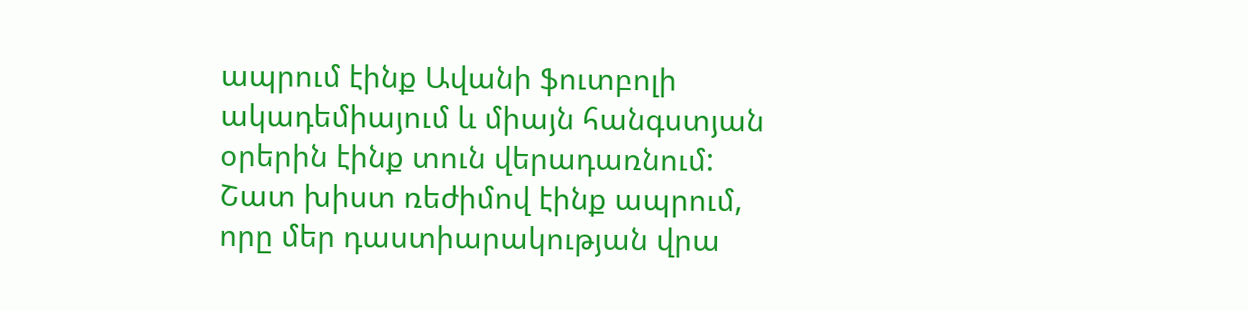ապրում էինք Ավանի ֆուտբոլի ակադեմիայում և միայն հանգստյան օրերին էինք տուն վերադառնում: Շատ խիստ ռեժիմով էինք ապրում, որը մեր դաստիարակության վրա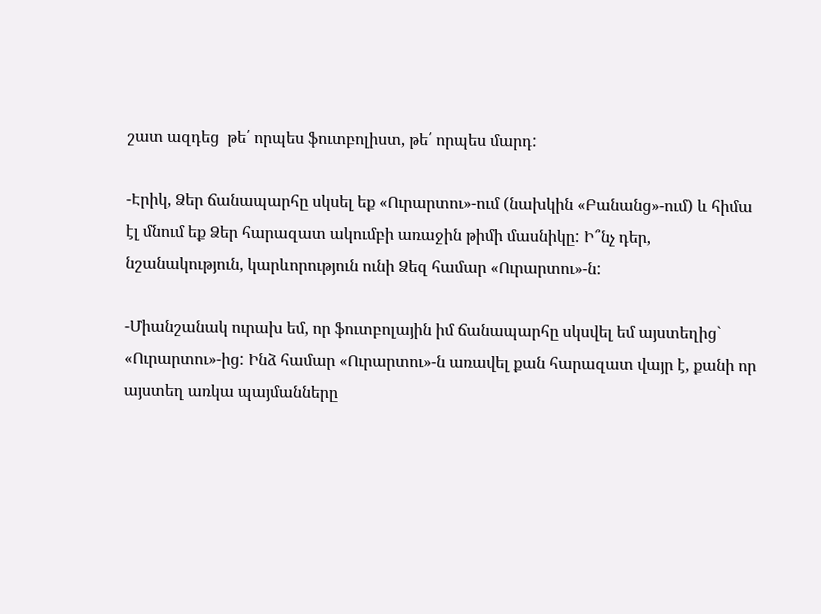շատ ազդեց  թե՛ որպես ֆուտբոլիստ, թե՛ որպես մարդ:

-Էրիկ, Ձեր ճանապարհը սկսել եք «Ուրարտու»-ում (նախկին «Բանանց»-ում) և հիմա էլ մնում եք Ձեր հարազատ ակումբի առաջին թիմի մասնիկը: Ի՞նչ դեր, նշանակություն, կարևորություն ունի Ձեզ համար «Ուրարտու»-ն:

-Միանշանակ ուրախ եմ, որ ֆուտբոլային իմ ճանապարհը սկսվել եմ այստեղից` «Ուրարտու»-ից: Ինձ համար «Ուրարտու»-ն առավել քան հարազատ վայր է, քանի որ այստեղ առկա պայմանները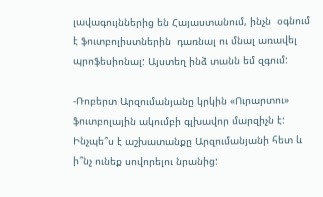լավագույններից են Հայաստանում, ինչն  օգնում է ֆուտբոլիստներին  դառնալ ու մնալ առավել պրոֆեսիոնալ: Այստեղ ինձ տանն եմ զգում:

-Ռոբերտ Արզումանյանը կրկին «Ուրարտու» ֆուտբոլային ակումբի գլխավոր մարզիչն է: Ինչպե՞ս է աշխատանքը Արզումանյանի հետ և ի՞նչ ունեք սովորելու նրանից: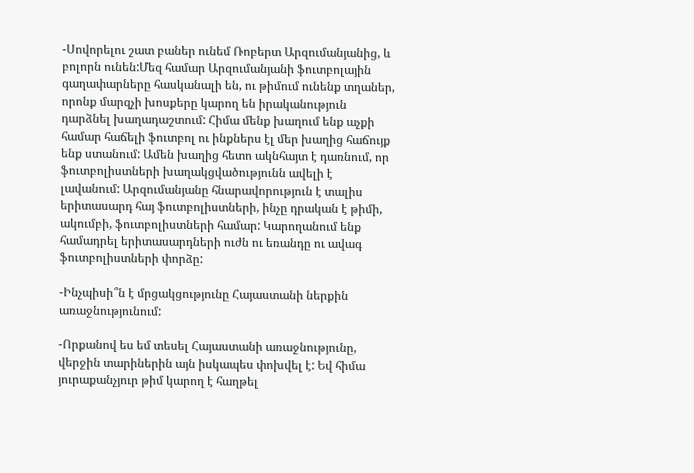-Սովորելու շատ բաներ ունեմ Ռոբերտ Արզումանյանից, և բոլորն ունեն:Մեզ համար Արզումանյանի ֆուտբոլային գաղափարները հասկանալի են, ու թիմում ունենք տղաներ, որոնք մարզչի խոսքերը կարող են իրականություն դարձնել խաղադաշտում: Հիմա մենք խաղում ենք աչքի համար հաճելի ֆուտբոլ ու ինքներս էլ մեր խաղից հաճույք ենք ստանում: Ամեն խաղից հետո ակնհայտ է դառնում, որ ֆուտբոլիստների խաղակցվածությունն ավելի է լավանում: Արզումանյանը հնարավորություն է տալիս երիտասարդ հայ ֆուտբոլիստների, ինչը դրական է թիմի, ակումբի, ֆուտբոլիստների համար: Կարողանում ենք համադրել երիտասարդների ուժն ու եռանդը ու ավագ ֆուտբոլիստների փորձը:

-Ինչպիսի՞ն է մրցակցությունը Հայաստանի ներքին առաջնությունում:

-Որքանով ես եմ տեսել Հայաստանի առաջնությունը, վերջին տարիներին այն իսկապես փոխվել է: Եվ հիմա յուրաքանչյուր թիմ կարող է հաղթել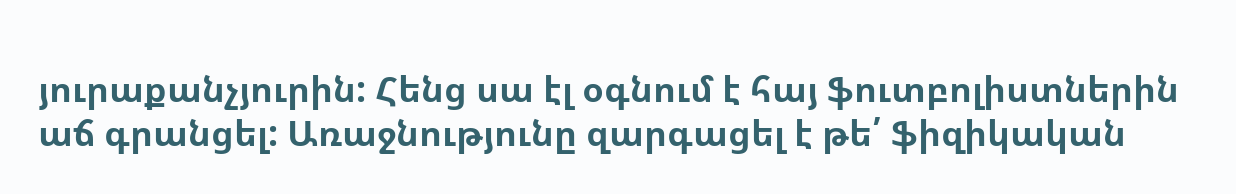յուրաքանչյուրին: Հենց սա էլ օգնում է հայ ֆուտբոլիստներին աճ գրանցել: Առաջնությունը զարգացել է թե՛ ֆիզիկական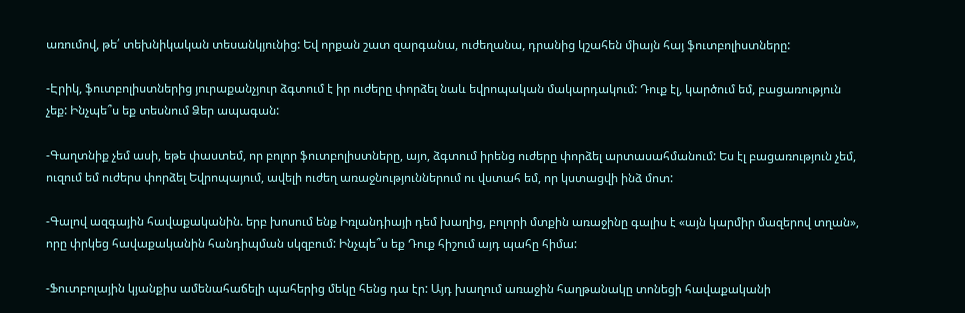առումով, թե՛ տեխնիկական տեսանկյունից: Եվ որքան շատ զարգանա, ուժեղանա, դրանից կշահեն միայն հայ ֆուտբոլիստները:

-Էրիկ, ֆուտբոլիստներից յուրաքանչյուր ձգտում է իր ուժերը փորձել նաև եվրոպական մակարդակում: Դուք էլ, կարծում եմ, բացառություն չեք: Ինչպե՞ս եք տեսնում Ձեր ապագան:

-Գաղտնիք չեմ ասի, եթե փաստեմ, որ բոլոր ֆուտբոլիստները, այո, ձգտում իրենց ուժերը փորձել արտասահմանում: Ես էլ բացառություն չեմ, ուզում եմ ուժերս փորձել Եվրոպայում, ավելի ուժեղ առաջնություններում ու վստահ եմ, որ կստացվի ինձ մոտ:

-Գալով ազգային հավաքականին. երբ խոսում ենք Իռլանդիայի դեմ խաղից, բոլորի մտքին առաջինը գալիս է «այն կարմիր մազերով տղան», որը փրկեց հավաքականին հանդիպման սկզբում: Ինչպե՞ս եք Դուք հիշում այդ պահը հիմա:

-Ֆուտբոլային կյանքիս ամենահաճելի պահերից մեկը հենց դա էր: Այդ խաղում առաջին հաղթանակը տոնեցի հավաքականի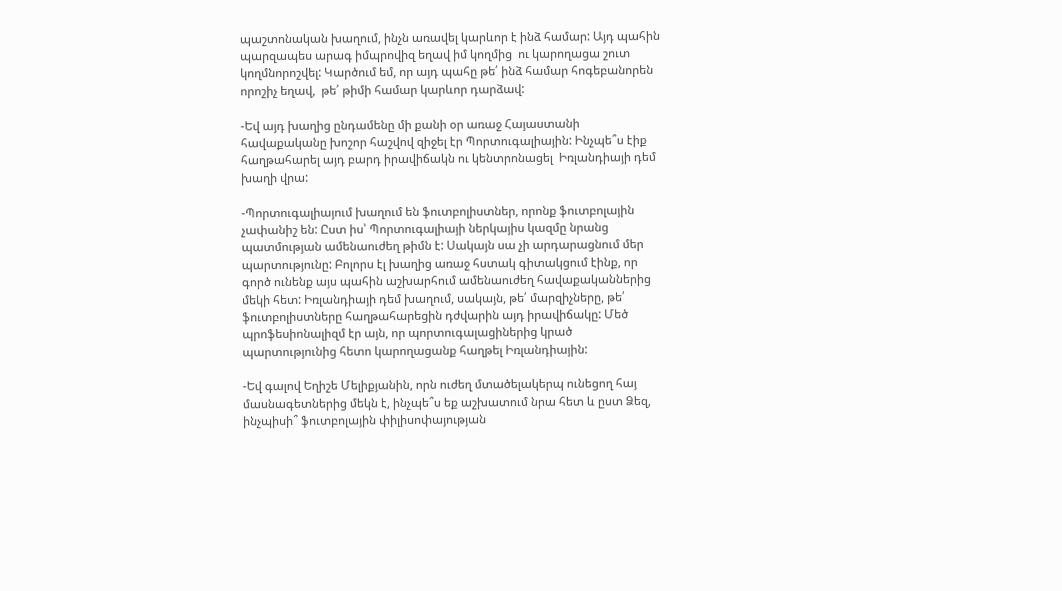պաշտոնական խաղում, ինչն առավել կարևոր է ինձ համար: Այդ պահին պարզապես արագ իմպրովիզ եղավ իմ կողմից  ու կարողացա շուտ կողմնորոշվել: Կարծում եմ, որ այդ պահը թե՛ ինձ համար հոգեբանորեն որոշիչ եղավ,  թե՛ թիմի համար կարևոր դարձավ:

-Եվ այդ խաղից ընդամենը մի քանի օր առաջ Հայաստանի հավաքականը խոշոր հաշվով զիջել էր Պորտուգալիային: Ինչպե՞ս էիք հաղթահարել այդ բարդ իրավիճակն ու կենտրոնացել  Իռլանդիայի դեմ խաղի վրա:

-Պորտուգալիայում խաղում են ֆուտբոլիստներ, որոնք ֆուտբոլային չափանիշ են: Ըստ իս՝ Պորտուգալիայի ներկայիս կազմը նրանց պատմության ամենաուժեղ թիմն է: Սակայն սա չի արդարացնում մեր պարտությունը: Բոլորս էլ խաղից առաջ հստակ գիտակցում էինք, որ գործ ունենք այս պահին աշխարհում ամենաուժեղ հավաքականներից մեկի հետ: Իռլանդիայի դեմ խաղում, սակայն, թե՛ մարզիչները, թե՛ ֆուտբոլիստները հաղթահարեցին դժվարին այդ իրավիճակը: Մեծ պրոֆեսիոնալիզմ էր այն, որ պորտուգալացիներից կրած պարտությունից հետո կարողացանք հաղթել Իռլանդիային:

-Եվ գալով Եղիշե Մելիքյանին, որն ուժեղ մտածելակերպ ունեցող հայ մասնագետներից մեկն է, ինչպե՞ս եք աշխատում նրա հետ և ըստ Ձեզ, ինչպիսի՞ ֆուտբոլային փիլիսոփայության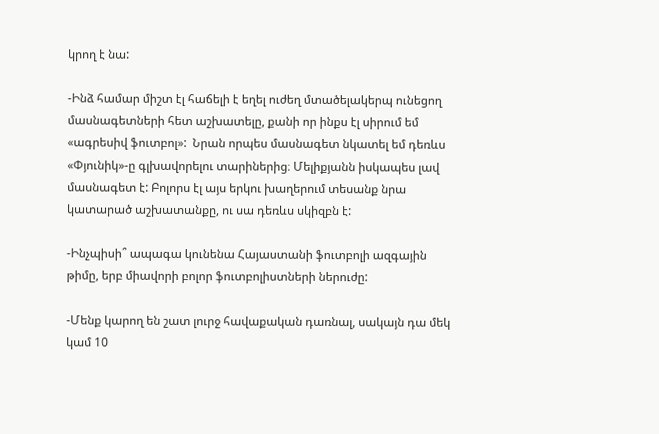կրող է նա:

-Ինձ համար միշտ էլ հաճելի է եղել ուժեղ մտածելակերպ ունեցող մասնագետների հետ աշխատելը, քանի որ ինքս էլ սիրում եմ «ագրեսիվ ֆուտբոլ»:  Նրան որպես մասնագետ նկատել եմ դեռևս «Փյունիկ»-ը գլխավորելու տարիներից։ Մելիքյանն իսկապես լավ մասնագետ է: Բոլորս էլ այս երկու խաղերում տեսանք նրա կատարած աշխատանքը, ու սա դեռևս սկիզբն է:

-Ինչպիսի՞ ապագա կունենա Հայաստանի ֆուտբոլի ազգային թիմը, երբ միավորի բոլոր ֆուտբոլիստների ներուժը:

-Մենք կարող են շատ լուրջ հավաքական դառնալ, սակայն դա մեկ կամ 10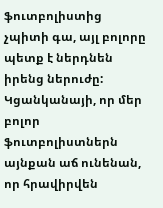ֆուտբոլիստից չպիտի գա, այլ բոլորը պետք է ներդնեն իրենց ներուժը: Կցանկանայի, որ մեր բոլոր ֆուտբոլիստներն այնքան աճ ունենան, որ հրավիրվեն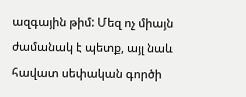ազգային թիմ: Մեզ ոչ միայն ժամանակ է պետք, այլ նաև հավատ սեփական գործի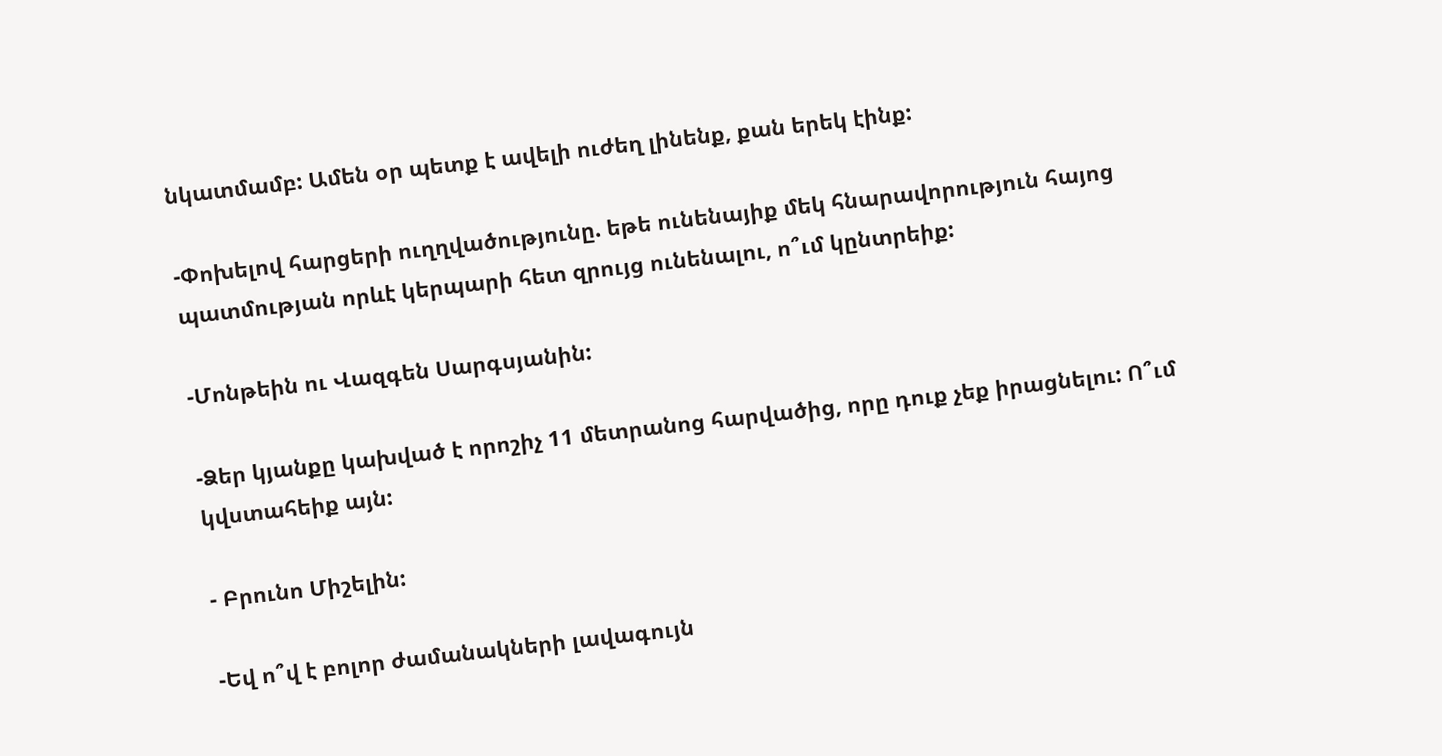նկատմամբ: Ամեն օր պետք է ավելի ուժեղ լինենք, քան երեկ էինք:

-Փոխելով հարցերի ուղղվածությունը. եթե ունենայիք մեկ հնարավորություն հայոց պատմության որևէ կերպարի հետ զրույց ունենալու, ո՞ւմ կընտրեիք:

-Մոնթեին ու Վազգեն Սարգսյանին:

-Ձեր կյանքը կախված է որոշիչ 11 մետրանոց հարվածից, որը դուք չեք իրացնելու: Ո՞ւմ կվստահեիք այն:

- Բրունո Միշելին:

-Եվ ո՞վ է բոլոր ժամանակների լավագույն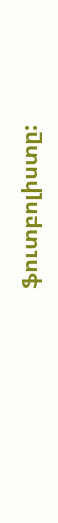ֆուտբոլիստը: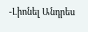-Լիոնել Անդրես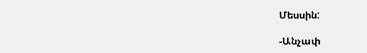Մեսսին:

-Անչափ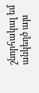շնորհակալ եմ անկեղծ այս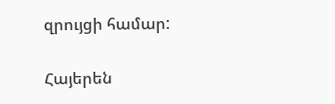զրույցի համար:

Հայերեն